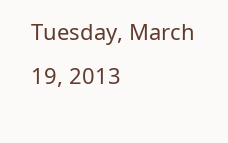Tuesday, March 19, 2013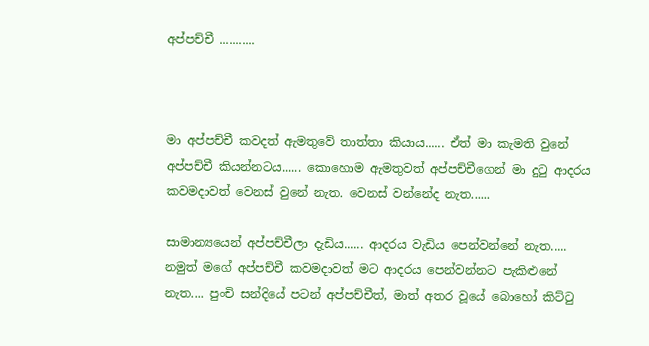අප්පච්චී ...........



මා අප්පච්චී කවදත් ඇමතුවේ තාත්තා කියාය...... ඒත් මා කැමති වුනේ අප්පච්චී කියන්නටය...... කොහොම ඇමතුවත් අප්පච්චීගෙන් මා දුටු ආදරය කවමදාවත් වෙනස් වුනේ නැත. වෙනස් වන්නේද නැත......

සාමාන්‍යයෙන් අප්පච්චීලා දැඩිය...... ආදරය වැඩිය පෙන්වන්නේ නැත..... නමුත් මගේ අප්පච්චී කවමදාවත් මට ආදරය පෙන්වන්නට පැකිළුනේ නැත.... පුංචි සන්දියේ පටන් අප්පච්චීත්, මාත් අතර වූයේ බොහෝ කිට්ටු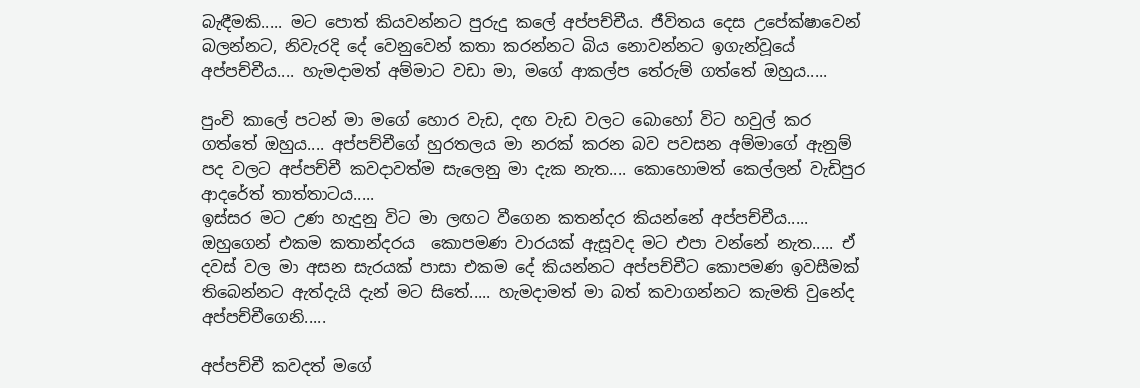බැඳීමකි..... මට පොත් කියවන්නට පුරුදු කලේ අප්පච්චීය. ජීවිතය දෙස උපේක්ෂාවෙන් බලන්නට, නිවැරදි දේ වෙනුවෙන් කතා කරන්නට බිය නොවන්නට ඉගැන්වූයේ අප්පච්චීය.... හැමදාමත් අම්මාට වඩා මා, මගේ ආකල්ප තේරුම් ගත්තේ ඔහුය.....

පුංචි කාලේ පටන් මා මගේ හොර වැඩ, දඟ වැඩ වලට බොහෝ විට හවුල් කර ගත්තේ ඔහුය.... අප්පච්චීගේ හුරතලය මා නරක් කරන බව පවසන අම්මාගේ ඇනුම් පද වලට අප්පච්චී කවදාවත්ම සැලෙනු මා දැක නැත.... කොහොමත් කෙල්ලන් වැඩිපුර ආදරේත් තාත්තාටය.....
ඉස්සර මට උණ හැදුනු විට මා ලඟට වීගෙන කතන්දර කියන්නේ අප්පච්චීය..... ඔහුගෙන් එකම කතාන්දරය  කොපමණ වාරයක් ඇසූවද මට එපා වන්නේ නැත..... ඒ දවස් වල මා අසන සැරයක් පාසා එකම දේ කියන්නට අප්පච්චීට කොපමණ ඉවසීමක් තිබෙන්නට ඇත්දැයි දැන් මට සිතේ..... හැමදාමත් මා බත් කවාගන්නට කැමති වුනේද අප්පච්චීගෙනි.....

අප්පච්චී කවදත් මගේ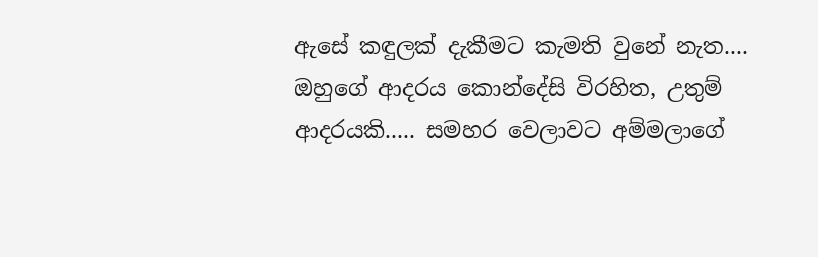ඇසේ කඳුලක් දැකීමට කැමති වුනේ නැත.... ඔහුගේ ආදරය කොන්දේසි විරහිත, උතුම් ආදරයකි..... සමහර වෙලාවට අම්මලාගේ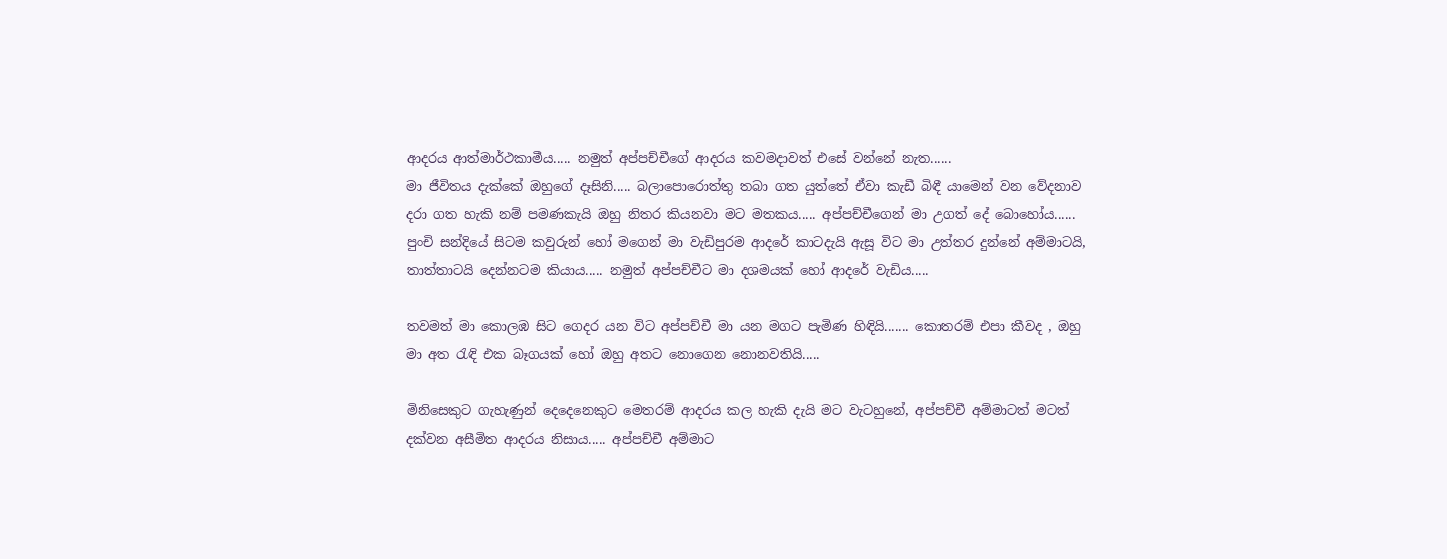ආදරය ආත්මාර්ථකාමීය..... නමුත් අප්පච්චීගේ ආදරය කවමදාවත් එසේ වන්නේ නැත......
මා ජීවිතය දැක්කේ ඔහුගේ දෑසිනි..... බලාපොරොත්තු තබා ගත යුත්තේ ඒවා කැඩී බිඳී යාමෙන් වන වේදනාව දරා ගත හැකි නම් පමණකැයි ඔහු නිතර කියනවා මට මතකය..... අප්පච්චීගෙන් මා උගත් දේ බොහෝය...... පුංචි සන්දියේ සිටම කවුරුන් හෝ මගෙන් මා වැඩිපුරම ආදරේ කාටදැයි ඇසූ විට මා උත්තර දුන්නේ අම්මාටයි, තාත්තාටයි දෙන්නටම කියාය..... නමුත් අප්පච්චීට මා දශමයක් හෝ ආදරේ වැඩිය.....

තවමත් මා කොලඹ සිට ගෙදර යන විට අප්පච්චී මා යන මගට පැමිණ හිඳියි....... කොතරම් එපා කීවද , ඔහු මා අත රැඳි එක බෑගයක් හෝ ඔහු අතට නොගෙන නොනවතියි.....

මිනිසෙකුට ගැහැණුන් දෙදෙනෙකුට මෙතරම් ආදරය කල හැකි දැයි මට වැටහුනේ, අප්පච්චී අම්මාටත් මටත් දක්වන අසීමිත ආදරය නිසාය..... අප්පච්චී අම්මාට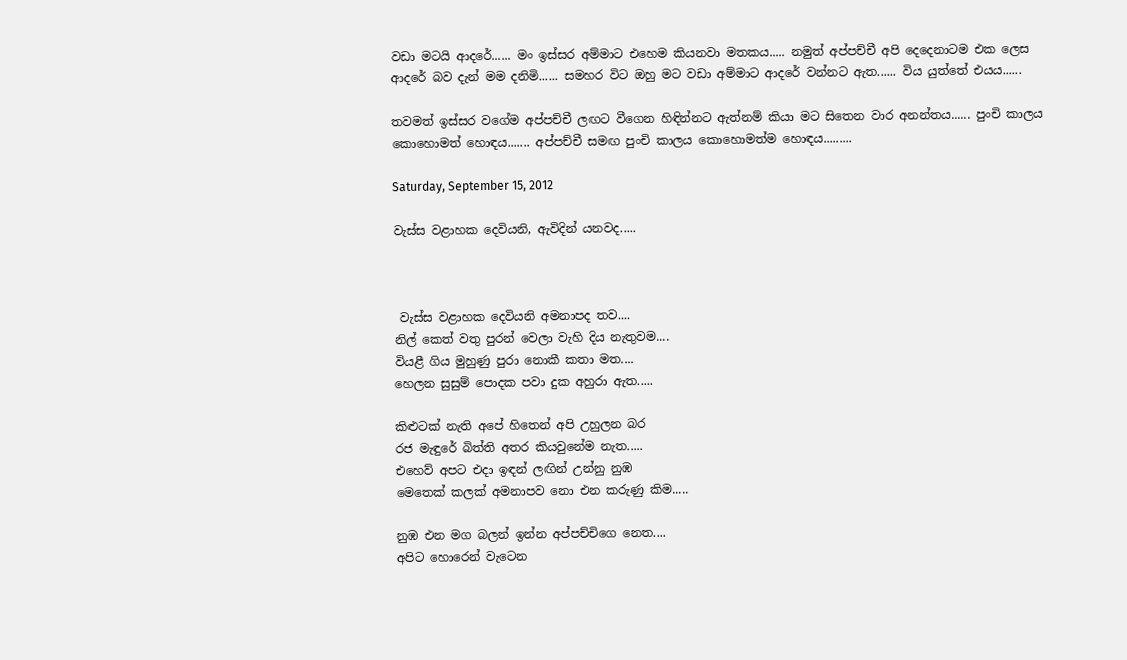වඩා මටයි ආදරේ...... මං ඉස්සර අම්මාට එහෙම කියනවා මතකය..... නමුත් අප්පච්චී අපි දෙදෙනාටම එක ලෙස ආදරේ බව දැන් මම දනිමි...... සමහර විට ඔහු මට වඩා අම්මාට ආදරේ වන්නට ඇත...... විය යුත්තේ එයය......

තවමත් ඉස්සර වගේම අප්පච්චී ලඟට වීගෙන හිඳින්නට ඇත්නම් කියා මට සිතෙන වාර අනන්තය...... පුංචි කාලය කොහොමත් හොඳය....... අප්පච්චී සමඟ පුංචි කාලය කොහොමත්ම හොඳය.........

Saturday, September 15, 2012

වැස්ස වළාහක දෙවියනි, ඇවිදින් යනවද.....



 වැස්ස වළාහක දෙවියනි අමනාපද තව....
නිල් කෙත් වතු පුරන් වෙලා වැහි දිය නැතුවම....
වියළී ගිය මුහුණු පුරා නොකී කතා මත....
හෙලන සුසුම් පොදක පවා දුක අහුරා ඇත.....

කිළුටක් නැති අපේ හිතෙන් අපි උහුලන බර
රජ මැඳුරේ බිත්ති අතර කියවුනේම නැත.....
එහෙව් අපට එදා ඉඳන් ලඟින් උන්නු නුඹ
මෙතෙක් කලක් අමනාපව නො එන කරුණු කිම.....

නුඹ එන මග බලන් ඉන්න අප්පච්චිගෙ නෙත....
අපිට හොරෙන් වැටෙන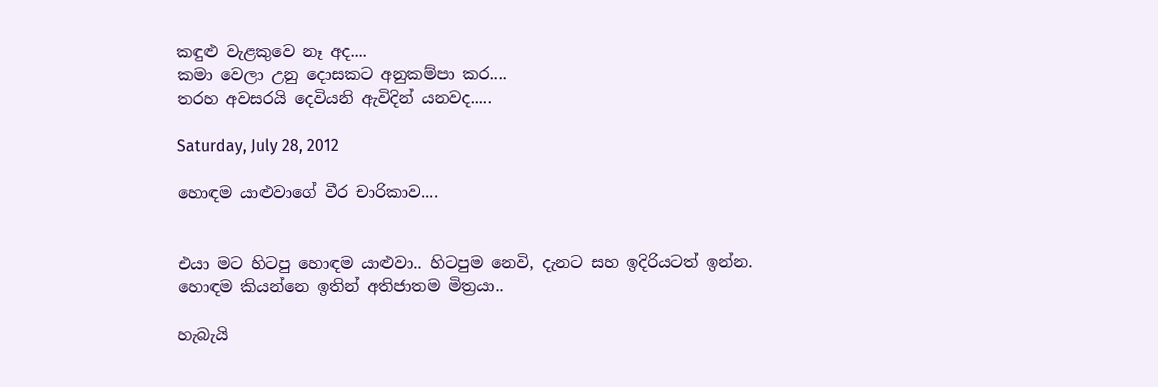කඳුළු වැළකුවෙ නෑ අද....
කමා වෙලා උනු දොසකට අනුකම්පා කර....
තරහ අවසරයි දෙවියනි ඇවිදින් යනවද.....

Saturday, July 28, 2012

හොඳම යාළුවාගේ වීර චාරිකාව....


එයා මට හිටපු හොඳම යාළුවා.. හිටපුම නෙවි, දැනට සහ ඉදිරියටත් ඉන්න.
හොඳම කියන්නෙ ඉතින් අතිජාතම මිත්‍රයා..

හැබැයි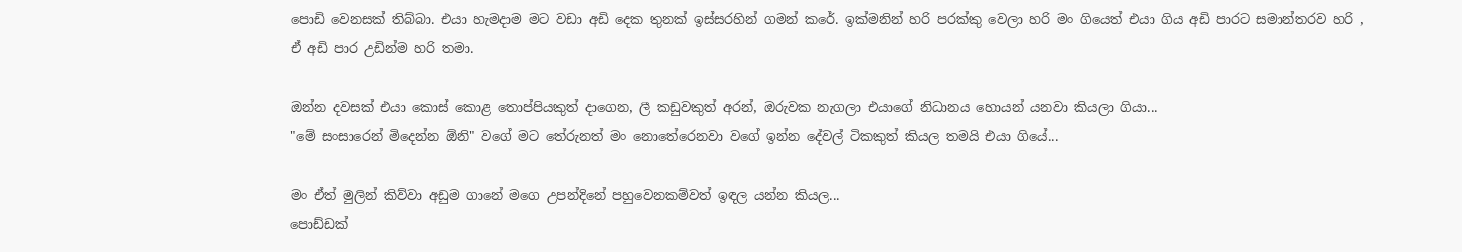පොඩි වෙනසක් තිබ්බා. එයා හැමදාම මට වඩා අඩි දෙක තුනක් ඉස්සරහින් ගමන් කරේ. ඉක්මනින් හරි පරක්කු වෙලා හරි මං ගියෙත් එයා ගිය අඩි පාරට සමාන්තරව හරි , ඒ අඩි පාර උඩින්ම හරි තමා.

ඔන්න දවසක් එයා කොස් කොළ තොප්පියකුත් දාගෙන, ලී කඩුවකුත් අරන්, ඔරුවක නැගලා එයාගේ නිධානය හොයන් යනවා කියලා ගියා...
"මේ සංසාරෙන් මිදෙන්න ඕනි" වගේ මට තේරුනත් මං නොතේරෙනවා වගේ ඉන්න දේවල් ටිකකුත් කියල තමයි එයා ගියේ...

මං ඒත් මුලින් කිව්වා අඩුම ගානේ මගෙ උපන්දිනේ පහුවෙනකම්වත් ඉඳල යන්න කියල...
පොඩ්ඩක්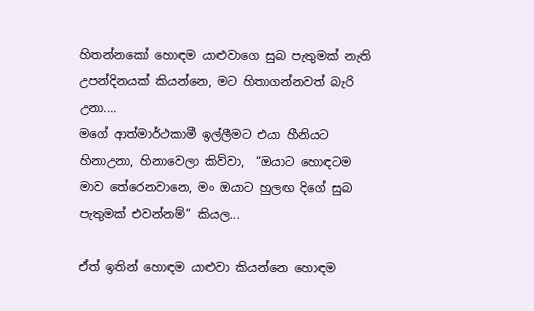හිතන්නකෝ හොඳම යාළුවාගෙ සුබ පැතුමක් නැති උපන්දිනයක් කියන්නෙ, මට හිතාගන්නවත් බැරි උනා....
මගේ ආත්මාර්ථකාමී ඉල්ලීමට එයා හීනියට හිනාඋනා, හිනාවෙලා කිව්වා,  “ඔයාට හොඳටම මාව තේරෙනවානෙ, මං ඔයාට හුලඟ දිගේ සුබ පැතුමක් එවන්නම්” කියල...

ඒත් ඉතින් හොඳම යාළුවා කියන්නෙ හොඳම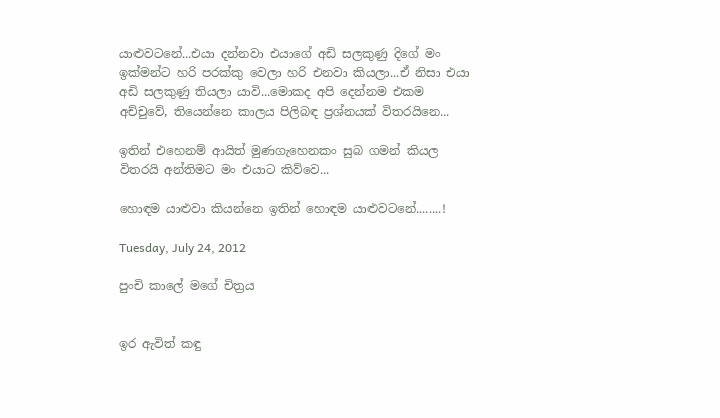යාළුවටනේ...එයා දන්නවා එයාගේ අඩි සලකුණු දිගේ මං ඉක්මන්ට හරි පරක්කු වෙලා හරි එනවා කියලා...ඒ නිසා එයා අඩි සලකුණු තියලා යාවි...මොකද අපි දෙන්නම එකම අච්චුවේ, තියෙන්නෙ කාලය පිලිබඳ ප්‍රශ්නයක් විතරයිනෙ...

ඉතින් එහෙනම් ආයිත් මුණගැහෙනකං සුබ ගමන් කියල විතරයි අන්තිමට මං එයාට කිව්වෙ...

හොඳම යාළුවා කියන්නෙ ඉතින් හොඳම යාළුවටනේ........!

Tuesday, July 24, 2012

පුංචි කාලේ මගේ චිත්‍රය


ඉර ඇවිත් කඳු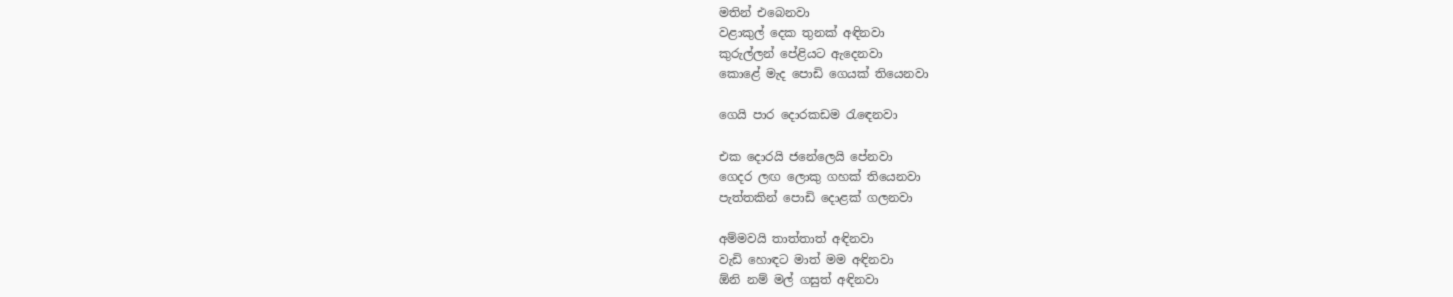මතින් එබෙනවා
වළාකුල් දෙක තුනක් අඳිනවා
කුරුල්ලන් පේළියට ඇදෙනවා
කොළේ මැද පොඩි ගෙයක් තියෙනවා

ගෙයි පාර දොරකඩම රැඳෙනවා

එක දොරයි ජනේලෙයි පේනවා
ගෙදර ලඟ ලොකු ගහක් තියෙනවා
පැත්තකින් පොඩි දොළක් ගලනවා

අම්මවයි තාත්තාත් අඳිනවා
වැඩි හොඳට මාත් මම අඳිනවා
ඕනි නම් මල් ගසුත් අඳිනවා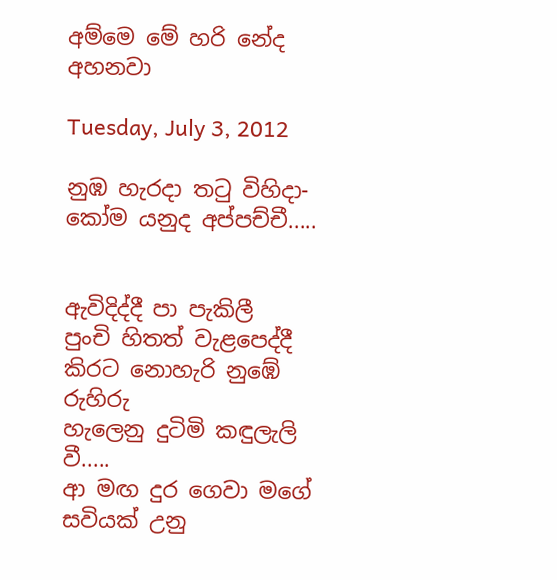අම්මෙ මේ හරි නේද අහනවා

Tuesday, July 3, 2012

නුඹ හැරදා තටු විහිදා-කෝම යනුද අප්පච්චී.....


ඇවිදිද්දී පා පැකිලී
පුංචි හිතත් වැළපෙද්දී
කිරට නොහැරි නුඹේ රුහිරු
හැලෙනු දුටිමි කඳුලැලි වී.....
ආ මඟ දුර ගෙවා මගේ
සවියක් උනු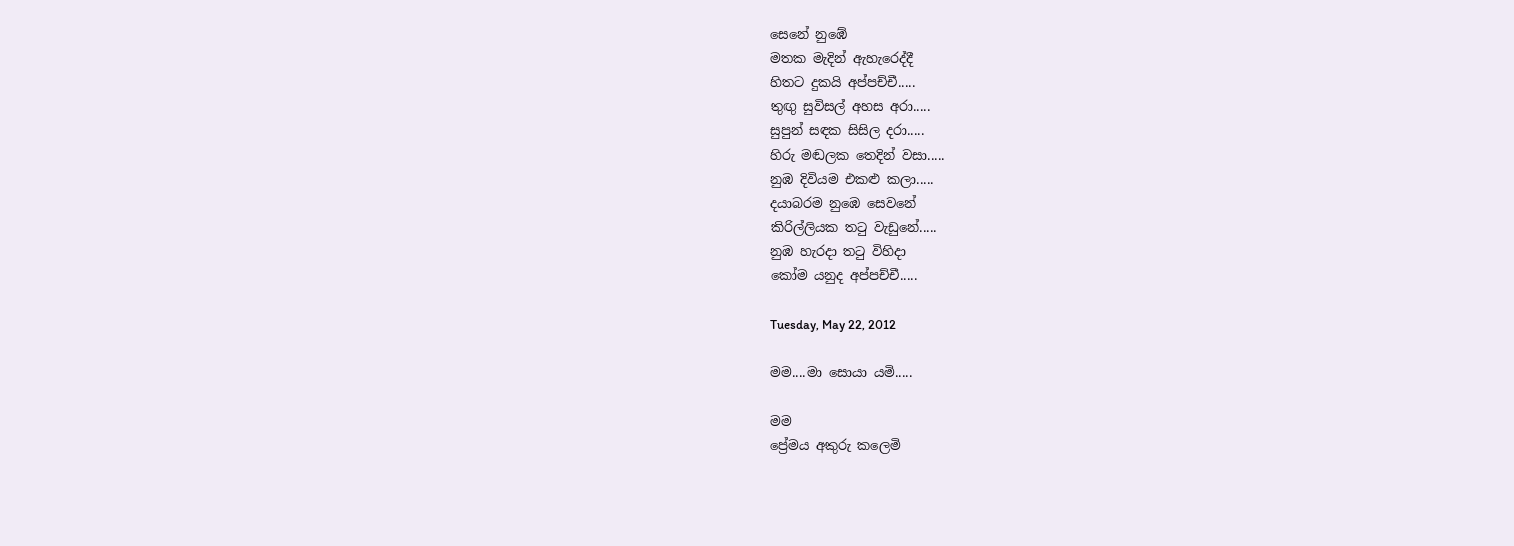සෙනේ නුඹේ
මතක මැදින් ඇහැරෙද්දී
හිතට දුකයි අප්පච්චී.....
තුඟු සුවිසල් අහස අරා.....
සුපුන් සඳක සිසිල දරා.....
හිරු මඬලක තෙදින් වසා.....
නුඹ දිවියම එකළු කලා.....
දයාබරම නුඹෙ සෙවනේ
කිරිල්ලියක තටු වැඩුනේ.....
නුඹ හැරදා තටු විහිදා
කෝම යනුද අප්පච්චී.....

Tuesday, May 22, 2012

මම....මා සොයා යමි.....

මම
ප්‍රේමය අකුරු කලෙමි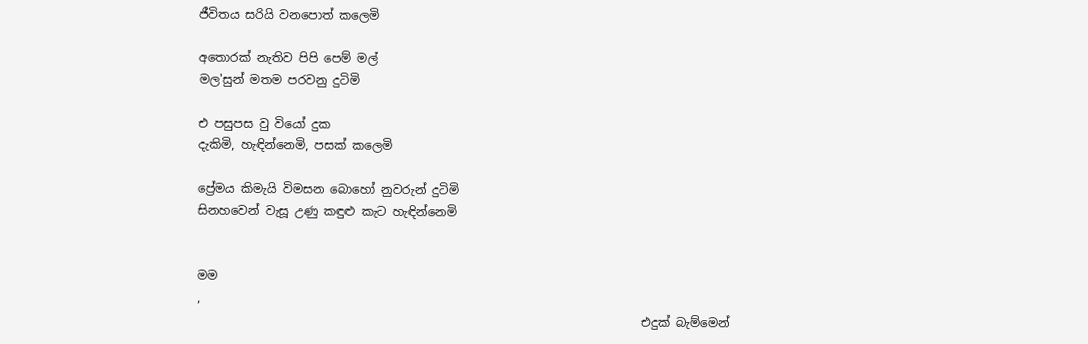ජීවිතය සරියි වනපොත් කලෙමි

අතොරක් නැතිව පිපි පෙම් මල්
මල'සුන් මතම පරවනු දුටිමි

එ පසුපස වු වියෝ දුක
දැකිමි, හැඳින්නෙමි, පසක් කලෙමි

ප්‍රේමය කිමැයි විමසන බොහෝ නුවරුන් දුටිමි
සිනහවෙන් වැසූ උණු කඳුළු කැට හැඳින්නෙමි


මම
,
                                                                          එදුක් බැම්මෙන්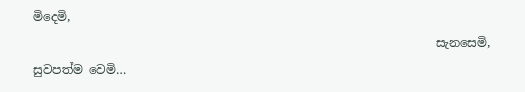මිදෙමි,
                                                                   සැනසෙමි,
සුවපත්ම වෙමි…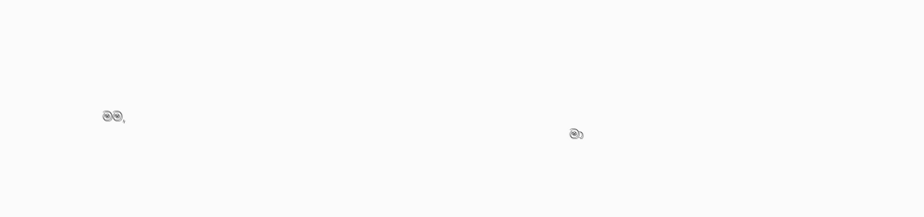මම,
                                                                              මා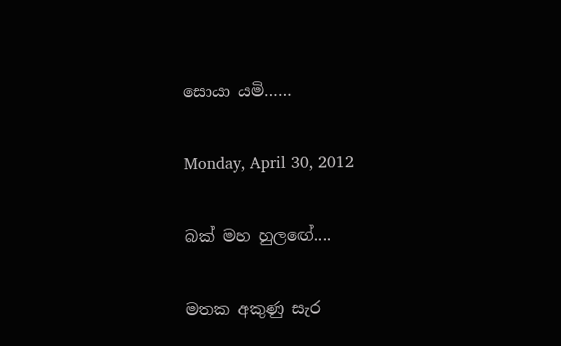සොයා යමි……

Monday, April 30, 2012

බක් මහ හුලඟේ....

මතක අකුණු සැර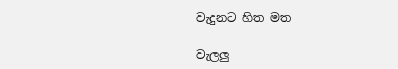වැදුනට හිත මත

වැලලු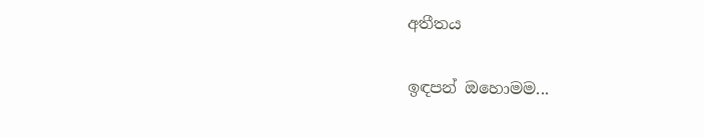අතීතය

ඉඳපන් ඔහොමම...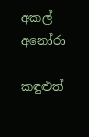අකල් අනෝරා

කඳුළුත්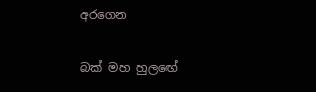අරගෙන

බක් මහ හුලඟේ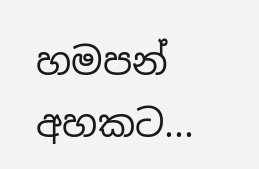හමපන් අහකට...